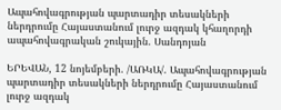Ապահովագրության պարտադիր տեսակների ներդրումը Հայաստանում լուրջ ազդակ կհաղորդի ապահովագրական շուկային. Սանդոյան

ԵՐԵՎԱՆ, 12 նոյեմբերի. /ԱՌԿԱ/. Ապահովագրության պարտադիր տեսակների ներդրումը Հայաստանում լուրջ ազդակ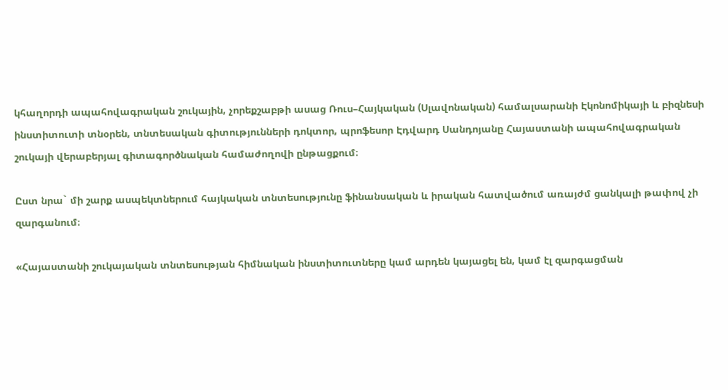կհաղորդի ապահովագրական շուկային, չորեքշաբթի ասաց Ռուս–Հայկական (Սլավոնական) համալսարանի Էկոնոմիկայի և բիզնեսի ինստիտուտի տնօրեն, տնտեսական գիտությունների դոկտոր, պրոֆեսոր Էդվարդ Սանդոյանը Հայաստանի ապահովագրական շուկայի վերաբերյալ գիտագործնական համաժողովի ընթացքում։

Ըստ նրա` մի շարք ասպեկտներում հայկական տնտեսությունը ֆինանսական և իրական հատվածում առայժմ ցանկալի թափով չի զարգանում։

«Հայաստանի շուկայական տնտեսության հիմնական ինստիտուտները կամ արդեն կայացել են, կամ էլ զարգացման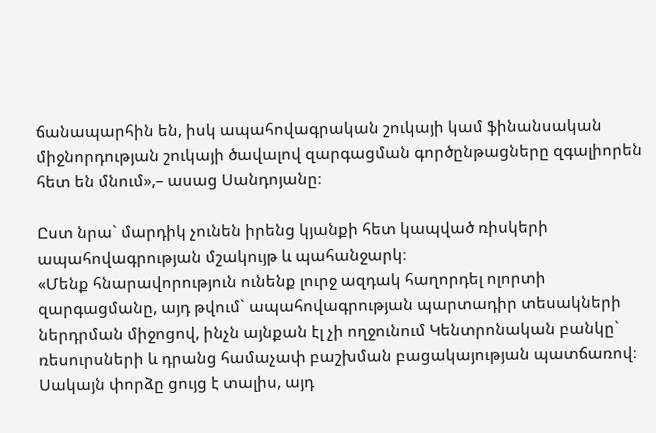ճանապարհին են, իսկ ապահովագրական շուկայի կամ ֆինանսական միջնորդության շուկայի ծավալով զարգացման գործընթացները զգալիորեն հետ են մնում»,– ասաց Սանդոյանը։

Ըստ նրա` մարդիկ չունեն իրենց կյանքի հետ կապված ռիսկերի ապահովագրության մշակույթ և պահանջարկ։
«Մենք հնարավորություն ունենք լուրջ ազդակ հաղորդել ոլորտի զարգացմանը, այդ թվում` ապահովագրության պարտադիր տեսակների ներդրման միջոցով, ինչն այնքան էլ չի ողջունում Կենտրոնական բանկը` ռեսուրսների և դրանց համաչափ բաշխման բացակայության պատճառով։ Սակայն փորձը ցույց է տալիս, այդ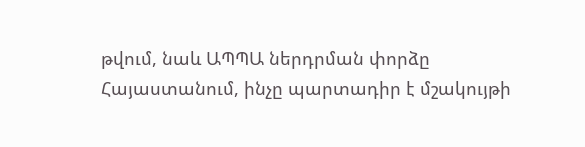թվում, նաև ԱՊՊԱ ներդրման փորձը Հայաստանում, ինչը պարտադիր է մշակույթի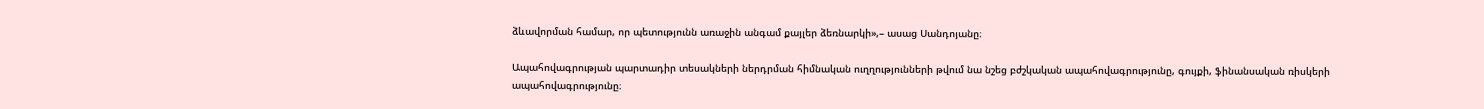ձևավորման համար, որ պետությունն առաջին անգամ քայլեր ձեռնարկի»,– ասաց Սանդոյանը։

Ապահովագրության պարտադիր տեսակների ներդրման հիմնական ուղղությունների թվում նա նշեց բժշկական ապահովագրությունը, գույքի, ֆինանսական ռիսկերի ապահովագրությունը։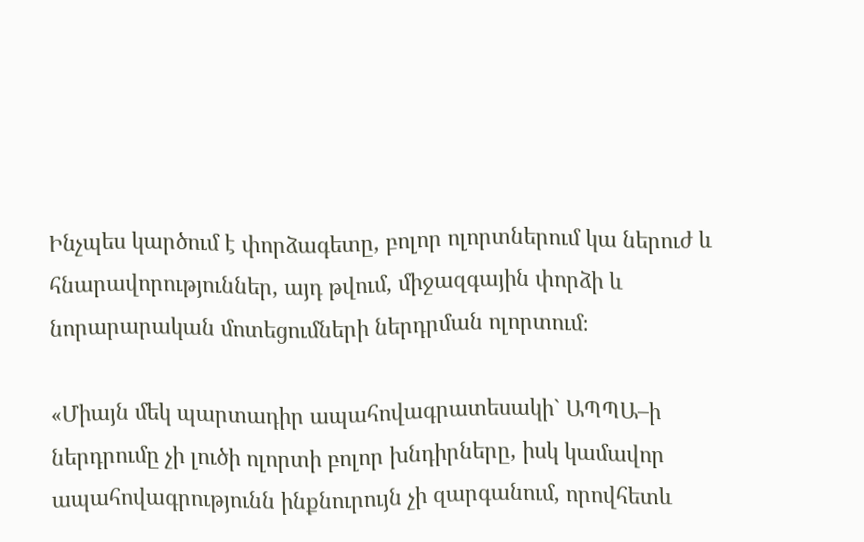Ինչպես կարծում է փորձագետը, բոլոր ոլորտներում կա ներուժ և հնարավորություններ, այդ թվում, միջազգային փորձի և նորարարական մոտեցումների ներդրման ոլորտում։

«Միայն մեկ պարտադիր ապահովագրատեսակի` ԱՊՊԱ–ի ներդրումը չի լուծի ոլորտի բոլոր խնդիրները, իսկ կամավոր ապահովագրությունն ինքնուրույն չի զարգանում, որովհետև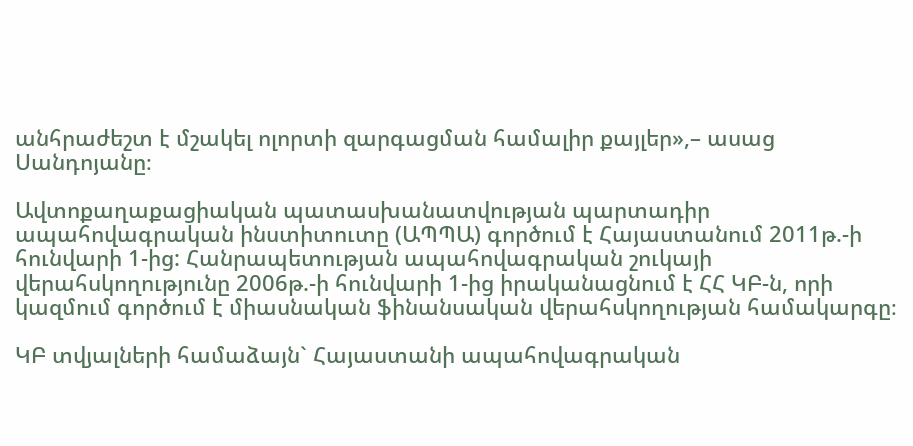անհրաժեշտ է մշակել ոլորտի զարգացման համալիր քայլեր»,– ասաց Սանդոյանը։

Ավտոքաղաքացիական պատասխանատվության պարտադիր ապահովագրական ինստիտուտը (ԱՊՊԱ) գործում է Հայաստանում 2011թ.-ի հունվարի 1-ից: Հանրապետության ապահովագրական շուկայի վերահսկողությունը 2006թ.-ի հունվարի 1-ից իրականացնում է ՀՀ ԿԲ-ն, որի կազմում գործում է միասնական ֆինանսական վերահսկողության համակարգը։

ԿԲ տվյալների համաձայն` Հայաստանի ապահովագրական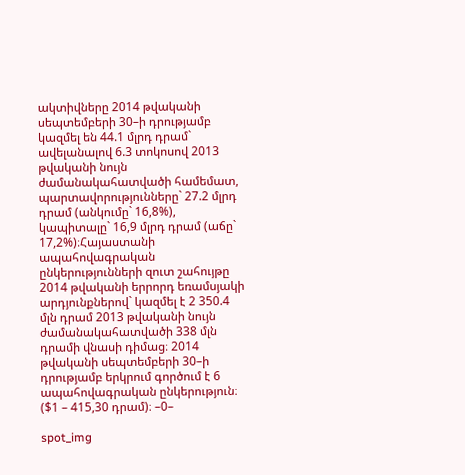ակտիվները 2014 թվականի սեպտեմբերի 30–ի դրությամբ կազմել են 44.1 մլրդ դրամ` ավելանալով 6.3 տոկոսով 2013 թվականի նույն ժամանակահատվածի համեմատ, պարտավորությունները` 27.2 մլրդ դրամ (անկումը` 16,8%), կապիտալը` 16,9 մլրդ դրամ (աճը` 17,2%)։Հայաստանի ապահովագրական ընկերությունների զուտ շահույթը 2014 թվականի երրորդ եռամսյակի արդյունքներով` կազմել է 2 350.4 մլն դրամ 2013 թվականի նույն ժամանակահատվածի 338 մլն դրամի վնասի դիմաց։ 2014 թվականի սեպտեմբերի 30–ի դրությամբ երկրում գործում է 6 ապահովագրական ընկերություն։ ($1 – 415,30 դրամ)։ –0–

spot_img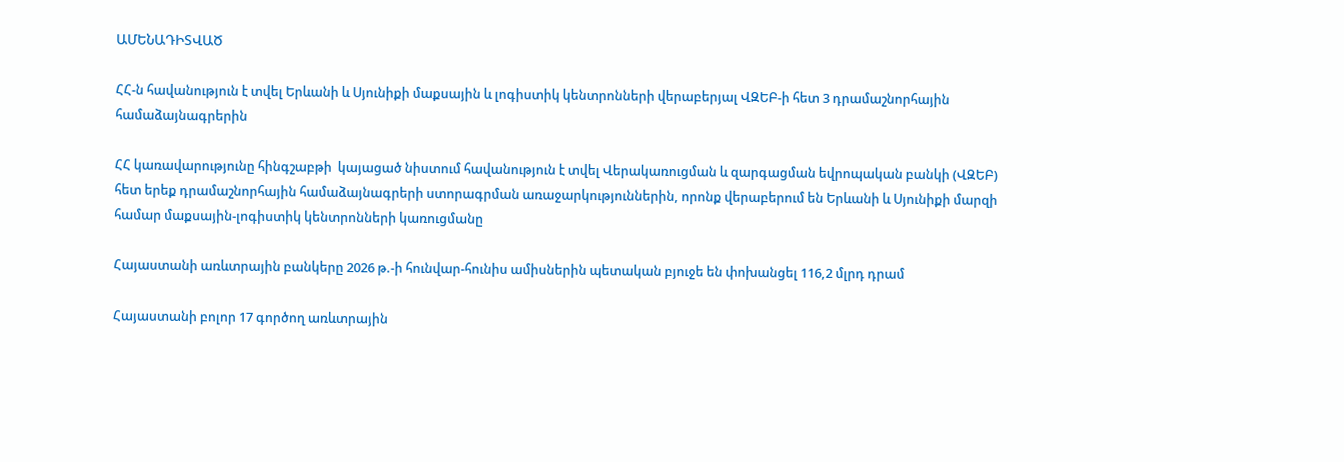ԱՄԵՆԱԴԻՏՎԱԾ

ՀՀ-ն հավանություն է տվել Երևանի և Սյունիքի մաքսային և լոգիստիկ կենտրոնների վերաբերյալ ՎԶԵԲ-ի հետ 3 դրամաշնորհային համաձայնագրերին

ՀՀ կառավարությունը հինգշաբթի  կայացած նիստում հավանություն է տվել Վերակառուցման և զարգացման եվրոպական բանկի (ՎԶԵԲ) հետ երեք դրամաշնորհային համաձայնագրերի ստորագրման առաջարկություններին, որոնք վերաբերում են Երևանի և Սյունիքի մարզի համար մաքսային-լոգիստիկ կենտրոնների կառուցմանը

Հայաստանի առևտրային բանկերը 2026 թ.-ի հունվար-հունիս ամիսներին պետական բյուջե են փոխանցել 116,2 մլրդ դրամ

Հայաստանի բոլոր 17 գործող առևտրային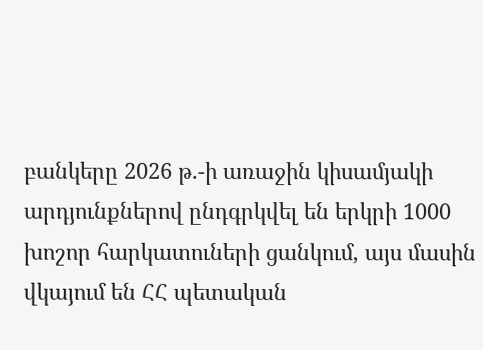բանկերը 2026 թ.-ի առաջին կիսամյակի արդյունքներով ընդգրկվել են երկրի 1000 խոշոր հարկատուների ցանկում, այս մասին վկայում են ՀՀ պետական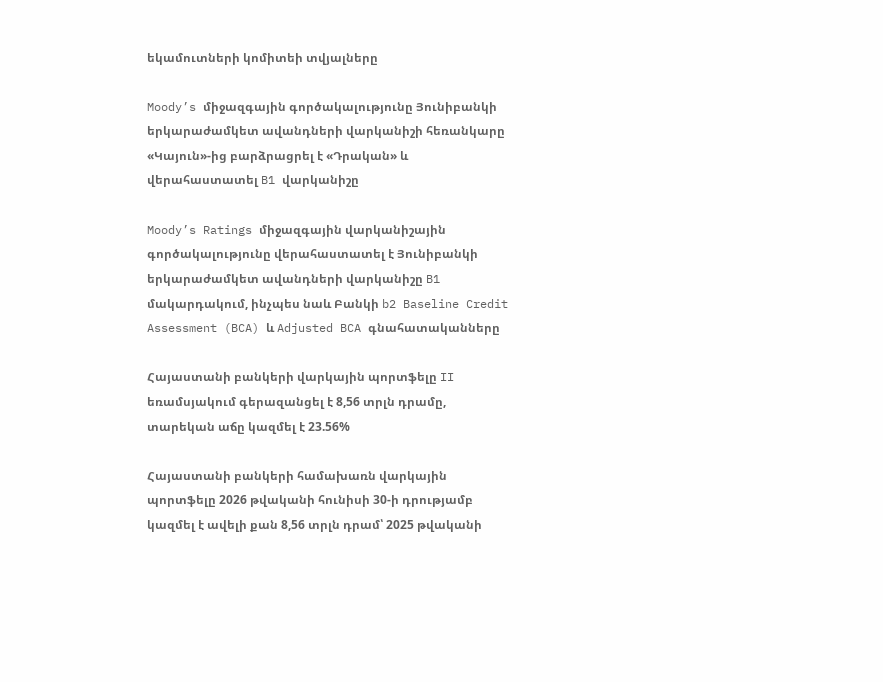եկամուտների կոմիտեի տվյալները

Moody’s միջազգային գործակալությունը Յունիբանկի երկարաժամկետ ավանդների վարկանիշի հեռանկարը «Կայուն»-ից բարձրացրել է «Դրական» և վերահաստատել B1 վարկանիշը

Moody’s Ratings միջազգային վարկանիշային գործակալությունը վերահաստատել է Յունիբանկի երկարաժամկետ ավանդների վարկանիշը B1 մակարդակում, ինչպես նաև Բանկի b2 Baseline Credit Assessment (BCA) և Adjusted BCA գնահատականները

Հայաստանի բանկերի վարկային պորտֆելը II եռամսյակում գերազանցել է 8,56 տրլն դրամը, տարեկան աճը կազմել է 23.56%

Հայաստանի բանկերի համախառն վարկային պորտֆելը 2026 թվականի հունիսի 30-ի դրությամբ կազմել է ավելի քան 8,56 տրլն դրամ՝ 2025 թվականի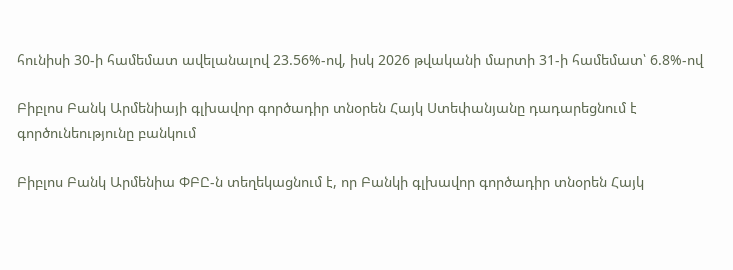հունիսի 30-ի համեմատ ավելանալով 23.56%-ով, իսկ 2026 թվականի մարտի 31-ի համեմատ՝ 6.8%-ով

Բիբլոս Բանկ Արմենիայի գլխավոր գործադիր տնօրեն Հայկ Ստեփանյանը դադարեցնում է գործունեությունը բանկում

Բիբլոս Բանկ Արմենիա ՓԲԸ-ն տեղեկացնում է, որ Բանկի գլխավոր գործադիր տնօրեն Հայկ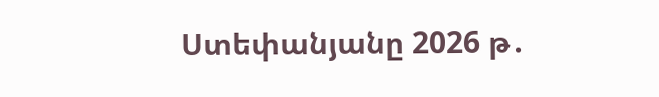Ստեփանյանը 2026 թ․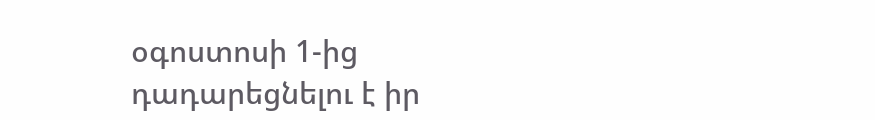օգոստոսի 1-ից դադարեցնելու է իր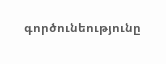գործունեությունը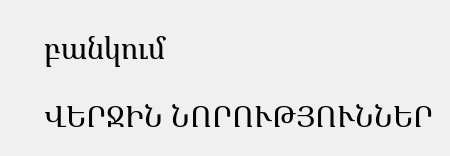բանկում

ՎԵՐՋԻՆ ՆՈՐՈՒԹՅՈՒՆՆԵՐ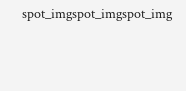spot_imgspot_imgspot_img